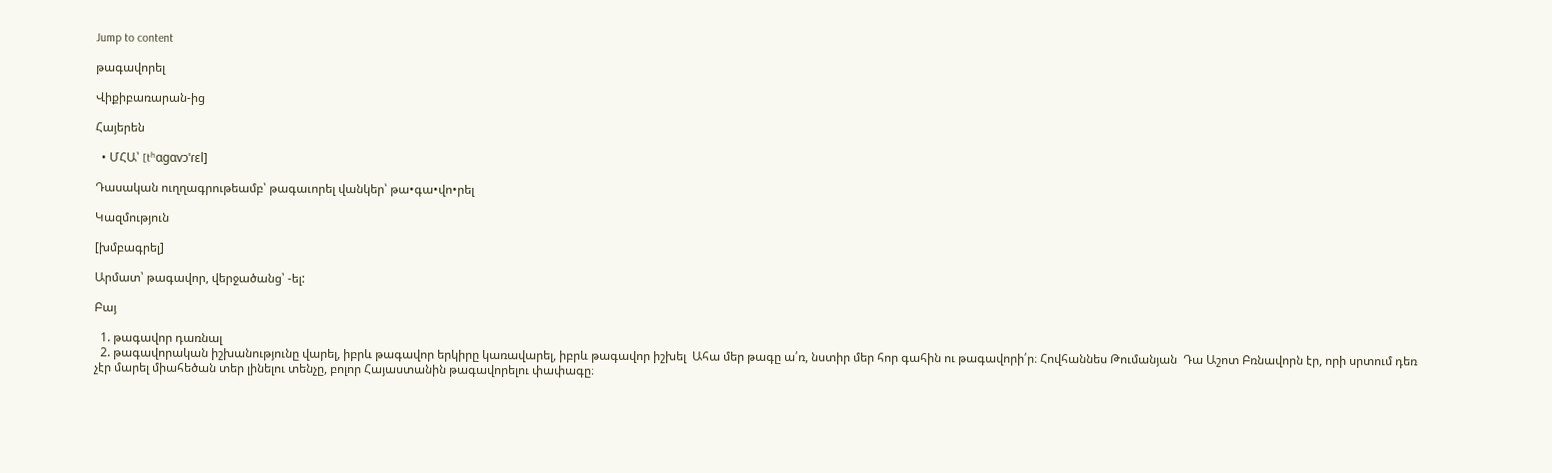Jump to content

թագավորել

Վիքիբառարան-ից

Հայերեն

  • ՄՀԱ՝ [tʰɑɡɑvɔˈɾɛl]

Դասական ուղղագրութեամբ՝ թագաւորել վանկեր՝ թա•գա•վո•րել

Կազմություն

[խմբագրել]

Արմատ՝ թագավոր, վերջածանց՝ -ել:

Բայ

  1. թագավոր դառնալ
  2. թագավորական իշխանությունը վարել, իբրև թագավոր երկիրը կառավարել, իբրև թագավոր իշխել  Ահա մեր թագը ա՛ռ, նստիր մեր հոր գահին ու թագավորի՛ր։ Հովհաննես Թումանյան  Դա Աշոտ Բռնավորն էր, որի սրտում դեռ չէր մարել միահեծան տեր լինելու տենչը, բոլոր Հայաստանին թագավորելու փափագը։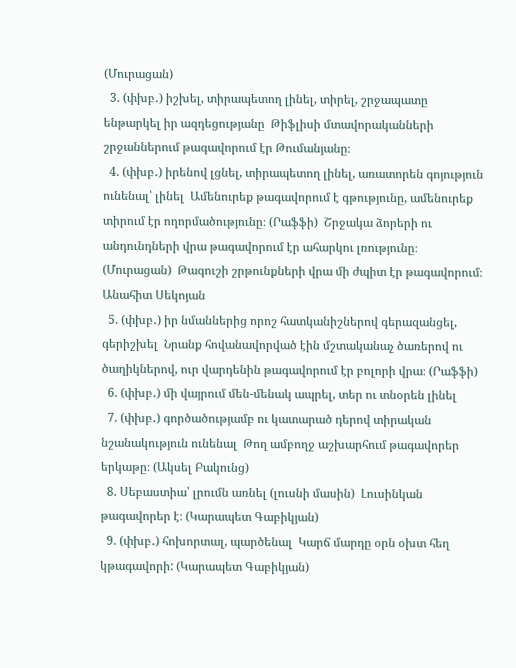(Մուրացան)
  3. (փխբ․) իշխել, տիրապետող լինել, տիրել, շրջապատը ենթարկել իր ազդեցությանը  Թիֆլիսի մտավորականների շրջաններում թագավորում էր Թումանյանը։
  4. (փխբ․) իրենով լցնել, տիրապետող լինել, առատորեն գոյություն ունենալ՝ լինել  Ամենուրեք թագավորում է գթությունը, ամենուրեք տիրում էր ողորմածությունը։ (Րաֆֆի)  Շրջակա ձորերի ու անդունդների վրա թագավորում էր ահարկու լռությունը։ (Մուրացան)  Թագուշի շրթունքների վրա մի ժպիտ էր թագավորում։ Անահիտ Սեկոյան
  5. (փխբ․) իր նմաններից որոշ հատկանիշներով գերազանցել, գերիշխել  Նրանք հովանավորված էին մշտականաչ ծառերով ու ծաղիկներով, ուր վարդենին թագավորում էր բոլորի վրա։ (Րաֆֆի)
  6. (փխբ․) մի վայրում մեն-մենակ ապրել, տեր ու տնօրեն լինել
  7. (փխբ․) գործածությամբ ու կատարած դերով տիրական նշանակություն ունենալ  Թող ամբողջ աշխարհում թագավորեր երկաթը։ (Ակսել Բակունց)
  8. Սեբաստիա՝ լրումն առնել (լուսնի մասին)  Լուսինկան թագավորեր է։ (Կարապետ Գաբիկյան)
  9. (փխբ․) հոխորտալ, պարծենալ  Կարճ մարդը օրն օխտ հեղ կթագավորի: (Կարապետ Գաբիկյան)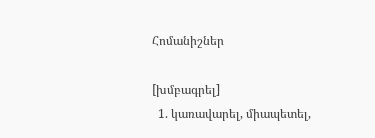Հոմանիշներ

[խմբագրել]
  1. կառավարել, միապետել,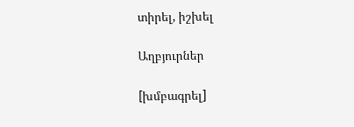տիրել, իշխել

Աղբյուրներ

[խմբագրել]